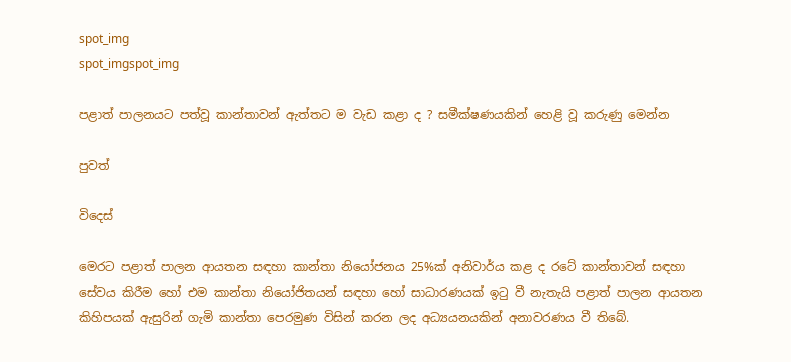spot_img
spot_imgspot_img

පළාත් පාලනයට පත්වූ කාන්තාවන් ඇත්තට ම වැඩ කළා ද ? සමීක්ෂණයකින් හෙළි වූ කරුණු මෙන්න

පුවත්

විදෙස්

මෙරට පළාත් පාලන ආයතන සඳහා කාන්තා නියෝජනය 25%ක් අනිවාර්ය කළ ද රටේ කාන්තාවන් සඳහා සේවය කිරීම හෝ එම කාන්තා නියෝජිතයන් සඳහා හෝ සාධාරණයක් ඉටු වී නැතැයි පළාත් පාලන ආයතන කිහිපයක් ඇසුරින් ගැමි කාන්තා පෙරමුණ විසින් කරන ලද අධ්‍යයනයකින් අනාවරණය වී තිබේ.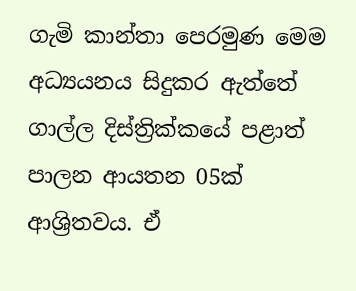ගැමි කාන්තා පෙරමුණ මෙම අධ්‍යයනය සිදුකර ඇත්තේ ගාල්ල දිස්ත්‍රික්කයේ පළාත් පාලන ආයතන 05ක් ආශ්‍රිතවය. ඒ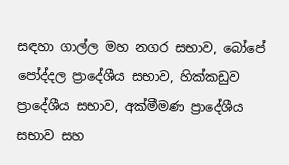සඳහා ගාල්ල මහ නගර සභාව, බෝපේ පෝද්දල ප්‍රාදේශීය සභාව, හික්කඩුව ප්‍රාදේශීය සභාව, අක්මීමණ ප්‍රාදේශීය සභාව සහ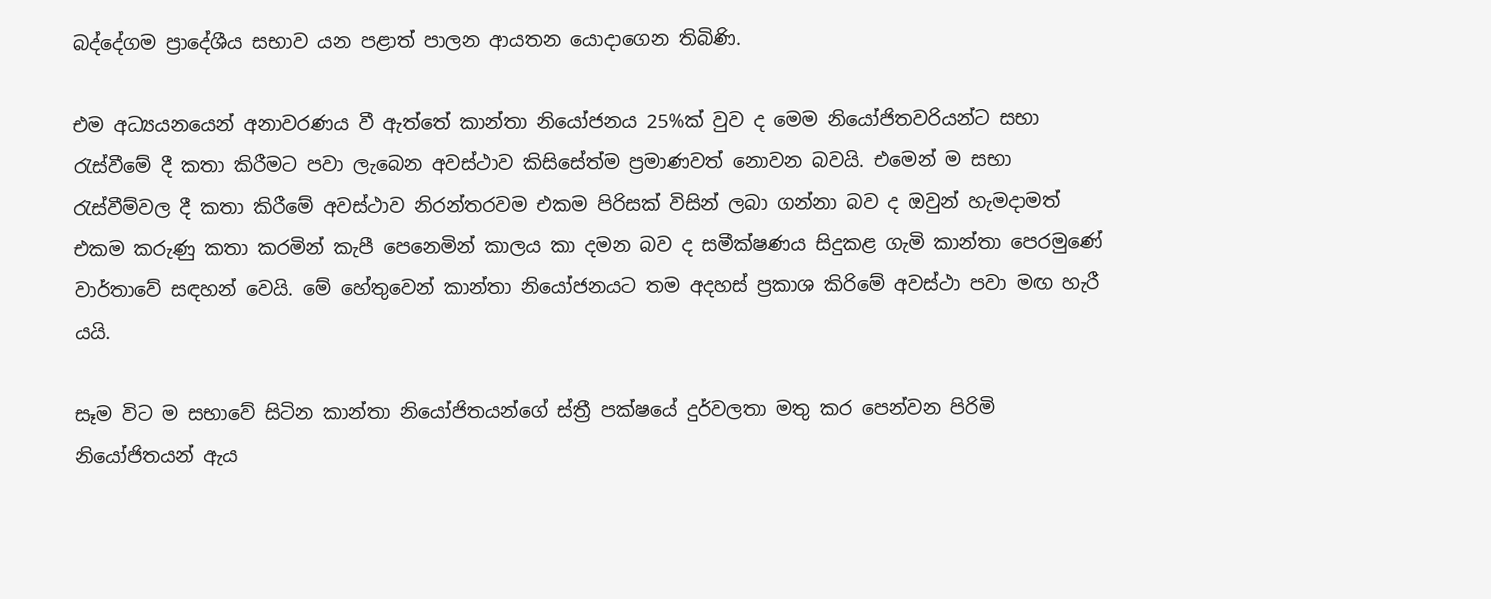බද්දේගම ප්‍රාදේශීය සභාව යන පළාත් පාලන ආයතන යොදාගෙන තිබිණි.

එම අධ්‍යයනයෙන් අනාවරණය වී ඇත්තේ කාන්තා නියෝජනය 25%ක් වුව ද මෙම නියෝජිතවරියන්ට සභා රැස්වීමේ දී කතා කිරීමට පවා ලැබෙන අවස්ථාව කිසිසේත්ම ප්‍රමාණවත් නොවන බවයි. එමෙන් ම සභා රැස්වීම්වල දී කතා කිරීමේ අවස්ථාව නිරන්තරවම එකම පිරිසක් විසින් ලබා ගන්නා බව ද ඔවුන් හැමදාමත් එකම කරුණු කතා කරමින් කැපී පෙනෙමින් කාලය කා දමන බව ද සමීක්ෂණය සිදුකළ ගැමි කාන්තා පෙරමුණේ වාර්තාවේ සඳහන් වෙයි. මේ හේතුවෙන් කාන්තා නියෝජනයට තම අදහස් ප්‍රකාශ කිරිමේ අවස්ථා පවා මඟ හැරී යයි.

සෑම විට ම සභාවේ සිටින කාන්තා නියෝජිතයන්ගේ ස්ත්‍රී පක්ෂයේ දුර්වලතා මතු කර පෙන්වන පිරිමි නියෝජිතයන් ඇය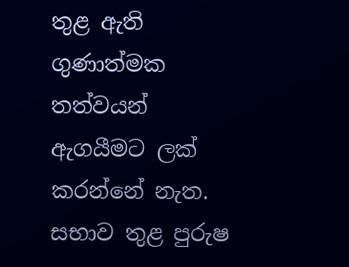තුළ ඇති ගුණාත්මක තත්වයන් ඇගයීමට ලක් කරන්නේ නැත. සභාව තුළ පුරුෂ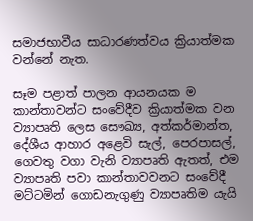සමාජභාවීය සාධාරණත්වය ක්‍රියාත්මක වන්නේ නැත.

සෑම පළාත් පාලන ආයනයක ම කාන්තාවන්ට සංවේදීව ක්‍රියාත්මක වන ව්‍යාපෘති ලෙස සෞඛ්‍ය, අත්කර්මාන්ත, දේශීය ආහාර අළෙවි සැල්, පෙරපාසල්, ගෙවතු වගා වැනි ව්‍යාපෘති ඇතත්, එම ව්‍යාපෘති පවා කාන්තාවවනට සංවේදී මට්ටමින් ගොඩනැගුණු ව්‍යාපෘතිම යැයි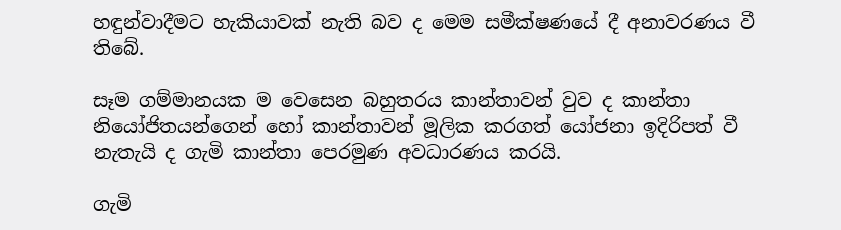හඳුන්වාදීමට හැකියාවක් නැති බව ද මෙම සමීක්ෂණයේ දී අනාවරණය වී තිබේ.

සෑම ගම්මානයක ම වෙසෙන බහුතරය කාන්තාවන් වුව ද කාන්තා නියෝජිතයන්ගෙන් හෝ කාන්තාවන් මූලික කරගත් යෝජනා ඉදිරිපත් වී නැතැයි ද ගැමි කාන්තා පෙරමුණ අවධාරණය කරයි.

ගැමි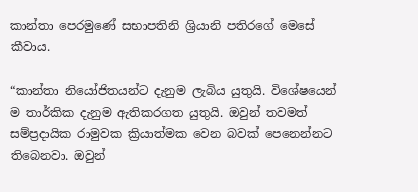කාන්තා පෙරමුණේ සභාපතිනි ශ්‍රියානි පතිරගේ මෙසේ කීවාය.

“කාන්තා නියෝජිතයන්ට දැනුම ලැබිය යුතුයි. විශේෂයෙන් ම තාර්කික දැනුම ඇතිකරගත යුතුයි. ඔවුන් තවමත් සම්ප්‍රදායික රාමුවක ක්‍රියාත්මක වෙන බවක් පෙනෙන්නට තිබෙනවා. ඔවුන්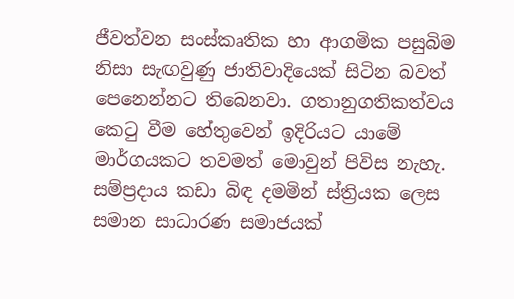ජීවත්වන සංස්කෘතික හා ආගමික පසුබිම නිසා සැඟවුණු ජාතිවාදියෙක් සිටින බවත් පෙනෙන්නට තිබෙනවා. ගතානුගතිකත්වය කෙටු වීම හේතුවෙන් ඉදිරියට යාමේ මාර්ගයකට තවමත් මොවුන් පිවිස නැහැ. සම්ප්‍රදාය කඩා බිඳ දමමින් ස්ත්‍රියක ලෙස සමාන සාධාරණ සමාජයක්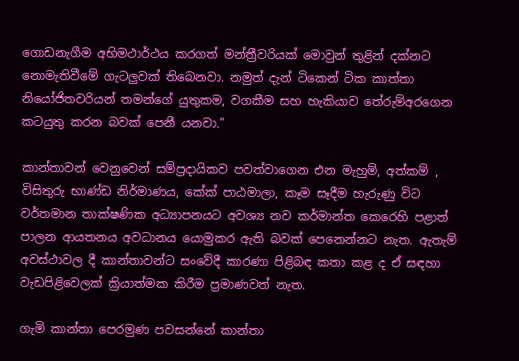ගොඩනැගී‍ම අභිමථාර්ථය කරගත් මන්ත්‍රීවරියක් මොවුන් තුළින් දක්නට නොමැතිවීමේ ගැටලුවක් තිබෙනවා. නමුත් දැන් ටිකෙන් ටික කාත්තා නියෝජිතවරියන් තමන්ගේ යුතුකම, වගකීම සහ හැකියාව තේරුම්අරගෙන කටයුතු කරන බවක් පෙනී යනවා.”

කාන්තාවන් වෙනුවෙන් සම්ප්‍රදායිකව පවත්වාගෙන එන මැහුම්, අත්කම් , විසිතුරු භාණ්ඩ නිර්මාණය, කේක් පාඨමාලා, කෑම සෑදීම හැරුණු විට වර්තමාන තාක්ෂණික අධ්‍යාපනයට අවශ්‍ය නව කර්මාන්ත කෙරෙහි පළාත් පාලන ආයතනය අවධානය යොමුකර ඇති බවක් පෙනෙන්නට නැත. ඇතැම් අවස්ථාවල දී කාන්තාවන්ට සංවේදී කාරණා පිළිබඳ කතා කළ ද ඒ සඳහා වැඩපිළිවෙලක් ක්‍රියාත්මක කිරීම ප්‍රමාණවත් නැත.

ගැමි කාන්තා පෙරමුණ පවසන්නේ කාන්තා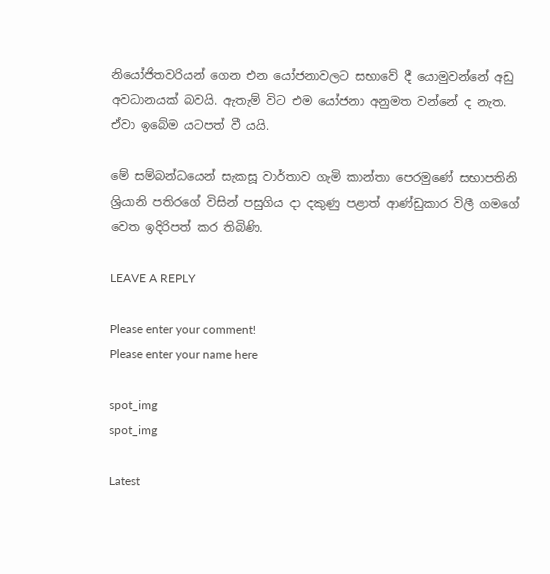නියෝජිතවරියන් ගෙන එන යෝජනාවලට සභාවේ දී යොමුවන්නේ අඩු අවධානයක් බවයි. ඇතැම් විට එම යෝජනා අනුමත වන්නේ ද නැත. ඒවා ඉබේම යටපත් වී යයි.

මේ සම්බන්ධයෙන් සැකසූ වාර්තාව ගැමි කාන්තා පෙරමුණේ සභාපතිනි ශ්‍රියානි පතිරගේ විසින් පසුගිය දා දකුණු පළාත් ආණ්ඩුකාර විලී ගම‍ගේ වෙත ඉදිරිපත් කර තිබිණි.

LEAVE A REPLY

Please enter your comment!
Please enter your name here

spot_img
spot_img

Latest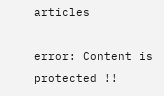articles

error: Content is protected !!